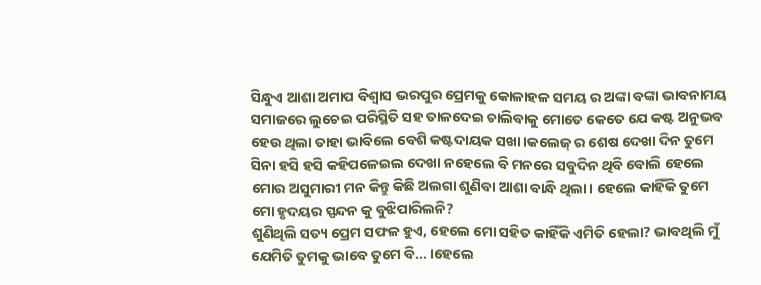ସିନ୍ଧୁଏ ଆଶା ଅମାପ ବିଶ୍ଵାସ ଭରପୁର ପ୍ରେମକୁ କୋଳାହଳ ସମୟ ର ଅଙ୍କା ବଙ୍କା ଭାବନାମୟ ସମାଜରେ ଲୁଚେଇ ପରିସ୍ଥିତି ସହ ତାଳଦେଇ ଚାଲିବାକୁ ମୋତେ କେତେ ଯେ କଷ୍ଟ ଅନୁଭବ ହେଉ ଥିଲା ତାହା ଭାବିଲେ ବେଶି କଷ୍ଟଦାୟକ ସଖା।କଲେଜ୍ ର ଶେଷ ଦେଖା ଦିନ ତୁମେ ସିନା ହସି ହସି କହିପଳେଇଲ ଦେଖା ନହେଲେ ବି ମନରେ ସବୁଦିନ ଥିବି ବୋଲି ହେଲେ ମୋର ଅସୁମାରୀ ମନ କିନ୍ତୁ କିଛି ଅଲଗା ଶୁଣିବା ଆଶା ବାନ୍ଧି ଥିଲା। ହେଲେ କାହିଁକି ତୁମେ ମୋ ହୃଦୟର ସ୍ପନ୍ଦନ କୁ ବୁଝିପାରିଲନି?
ଶୁଣିଥିଲି ସତ୍ୟ ପ୍ରେମ ସଫଳ ହୁଏ, ହେଲେ ମୋ ସହିତ କାହିଁକି ଏମିତି ହେଲା? ଭାବଥିଲି ମୁଁ ଯେମିତି ତୁମକୁ ଭାବେ ତୁମେ ବି... ।ହେଲେ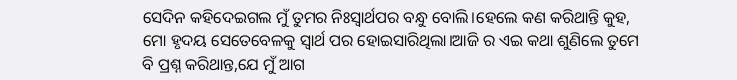ସେଦିନ କହିଦେଇଗଲ ମୁଁ ତୁମର ନିଃସ୍ବାର୍ଥପର ବନ୍ଧୁ ବୋଲି।ହେଲେ କଣ କରିଥାନ୍ତି କୁହ, ମୋ ହୃଦୟ ସେତେବେଳକୁ ସ୍ବାର୍ଥ ପର ହୋଇସାରିଥିଲା।ଆଜି ର ଏଇ କଥା ଶୁଣିଲେ ତୁମେ ବି ପ୍ରଶ୍ନ କରିଥାନ୍ତ,ଯେ ମୁଁ ଆଗ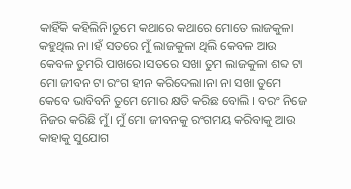କାହିଁକି କହିଲିନି।ତୁମେ କଥାରେ କଥାରେ ମୋତେ ଲାଜକୁଳା କହୁଥିଲ ନା ।ହଁ ସତରେ ମୁଁ ଲାଜକୁଳା ଥିଲି କେବଳ ଆଉ କେବଳ ତୁମରି ପାଖରେ।ସତରେ ସଖା ତୁମ ଲାଜକୁଳା ଶବ୍ଦ ଟା ମୋ ଜୀବନ ଟା ରଂଗ ହୀନ କରିଦେଲା।ନା ନା ସଖା ତୁମେ କେବେ ଭାବିବନି ତୁମେ ମୋର କ୍ଷତି କରିଛ ବୋଲି । ବରଂ ନିଜେ ନିଜର କରିଛି ମୁଁ। ମୁଁ ମୋ ଜୀବନକୁ ରଂଗମୟ କରିବାକୁ ଆଉ କାହାକୁ ସୁଯୋଗ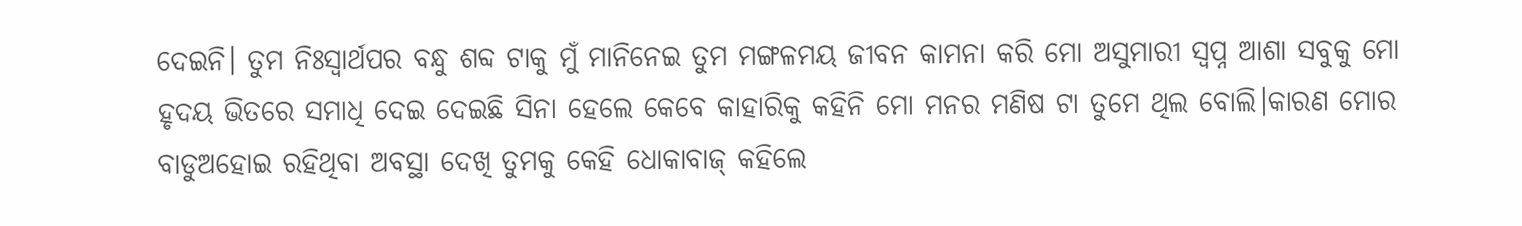ଦେଇନି। ତୁମ ନିଃସ୍ବାର୍ଥପର ବନ୍ଧୁ ଶବ୍ଦ ଟାକୁ ମୁଁ ମାନିନେଇ ତୁମ ମଙ୍ଗଳମୟ ଜୀବନ କାମନା କରି ମୋ ଅସୁମାରୀ ସ୍ବପ୍ନ ଆଶା ସବୁକୁ ମୋ ହୃଦୟ ଭିତରେ ସମାଧି ଦେଇ ଦେଇଛି ସିନା ହେଲେ କେବେ କାହାରିକୁ କହିନି ମୋ ମନର ମଣିଷ ଟା ତୁମେ ଥିଲ ବୋଲି।କାରଣ ମୋର ବାଡୁଅହୋଇ ରହିଥିବା ଅବସ୍ଥା ଦେଖି ତୁମକୁ କେହି ଧୋକାବାଜ୍ କହିଲେ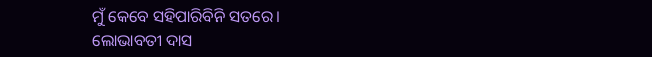ମୁଁ କେବେ ସହିପାରିବିନି ସତରେ।
ଲୋଭାବତୀ ଦାସ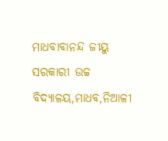ମାଧବାବାନନ୍ଦ ଜୀୟୁ ସରକାରୀ ଉଚ୍ଚ ବିଦ୍ୟାଳୟ,ମାଧବ,ନିଆଳୀ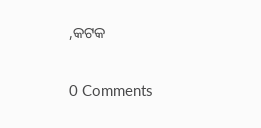,କଟକ


0 Comments